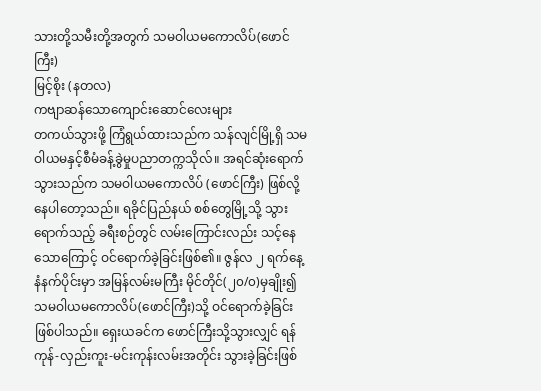သားတို့သမီးတို့အတွက် သမဝါယမကောလိပ်(ဖောင်ကြီး)
မြင့်စိုး (နတလ)
ကဗျာဆန်သောကျောင်းဆောင်လေးများ
တကယ်သွားဖို့ ကြံရွယ်ထားသည်က သန်လျင်မြို့ရှိ သမဝါယမနှင့်စီမံခန့်ခွဲမှုပညာတက္ကသိုလ်။ အရင်ဆုံးရောက်သွားသည်က သမဝါယမကောလိပ် (ဖောင်ကြီး) ဖြစ်လို့နေပါတော့သည်။ ရခိုင်ပြည်နယ် စစ်တွေမြို့သို့ သွားရောက်သည့် ခရီးစဉ်တွင် လမ်းကြောင်းလည်း သင့်နေသောကြောင့် ဝင်ရောက်ခဲ့ခြင်းဖြစ်၏။ ဇွန်လ ၂ ရက်နေ့ နံနက်ပိုင်းမှာ အမြန်လမ်းမကြီး မိုင်တိုင်(၂၀/၀)မှချိုး၍ သမဝါယမကောလိပ်(ဖောင်ကြီး)သို့ ဝင်ရောက်ခဲ့ခြင်း ဖြစ်ပါသည်။ ရှေးယခင်က ဖောင်ကြီးသို့သွားလျှင် ရန်ကုန်-လှည်းကူး-မင်းကုန်းလမ်းအတိုင်း သွားခဲ့ခြင်းဖြစ်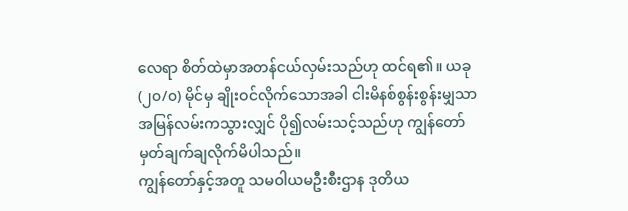လေရာ စိတ်ထဲမှာအတန်ငယ်လှမ်းသည်ဟု ထင်ရ၏။ ယခု (၂၀/၀) မိုင်မှ ချိုးဝင်လိုက်သောအခါ ငါးမိနစ်စွန်းစွန်းမျှသာ အမြန်လမ်းကသွားလျှင် ပို၍လမ်းသင့်သည်ဟု ကျွန်တော်မှတ်ချက်ချလိုက်မိပါသည်။
ကျွန်တော်နှင့်အတူ သမဝါယမဦးစီးဌာန ဒုတိယ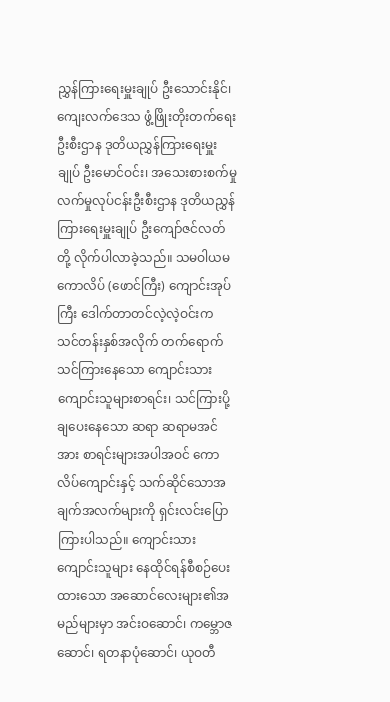ညွှန်ကြားရေးမှူးချုပ် ဦးသောင်းနိုင်၊ ကျေးလက်ဒေသ ဖွံ့ဖြိုးတိုးတက်ရေးဦးစီးဌာန ဒုတိယညွှန်ကြားရေးမှူးချုပ် ဦးမောင်ဝင်း၊ အသေးစားစက်မှုလက်မှုလုပ်ငန်းဦးစီးဌာန ဒုတိယညွှန်ကြားရေးမှူးချုပ် ဦးကျော်ဇင်လတ်တို့ လိုက်ပါလာခဲ့သည်။ သမဝါယမကောလိပ် (ဖောင်ကြီး) ကျောင်းအုပ်ကြီး ဒေါက်တာတင်လဲ့လဲ့ဝင်းက သင်တန်းနှစ်အလိုက် တက်ရောက်သင်ကြားနေသော ကျောင်းသား ကျောင်းသူများစာရင်း၊ သင်ကြားပို့ချပေးနေသော ဆရာ ဆရာမအင်အား စာရင်းများအပါအဝင် ကောလိပ်ကျောင်းနှင့် သက်ဆိုင်သောအချက်အလက်များကို ရှင်းလင်းပြောကြားပါသည်။ ကျောင်းသား ကျောင်းသူများ နေထိုင်ရန်စီစဉ်ပေးထားသော အဆောင်လေးများ၏အမည်များမှာ အင်းဝဆောင်၊ ကမ္ဘောဇဆောင်၊ ရတနာပုံဆောင်၊ ယုဝတီ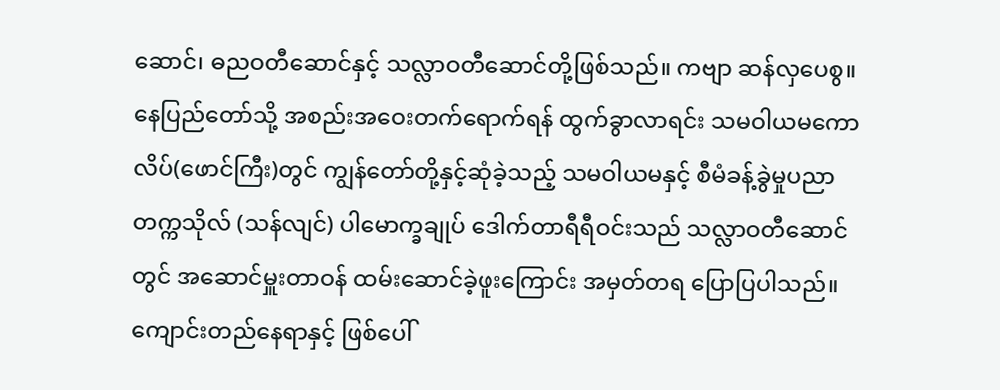ဆောင်၊ ဓညဝတီဆောင်နှင့် သလ္လာဝတီဆောင်တို့ဖြစ်သည်။ ကဗျာ ဆန်လှပေစွ။ နေပြည်တော်သို့ အစည်းအဝေးတက်ရောက်ရန် ထွက်ခွာလာရင်း သမဝါယမကောလိပ်(ဖောင်ကြီး)တွင် ကျွန်တော်တို့နှင့်ဆုံခဲ့သည့် သမဝါယမနှင့် စီမံခန့်ခွဲမှုပညာတက္ကသိုလ် (သန်လျင်) ပါမောက္ခချုပ် ဒေါက်တာရီရီဝင်းသည် သလ္လာဝတီဆောင်တွင် အဆောင်မှူးတာဝန် ထမ်းဆောင်ခဲ့ဖူးကြောင်း အမှတ်တရ ပြောပြပါသည်။
ကျောင်းတည်နေရာနှင့် ဖြစ်ပေါ်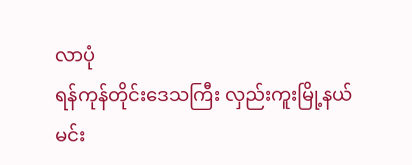လာပုံ
ရန်ကုန်တိုင်းဒေသကြီး လှည်းကူးမြို့နယ် မင်း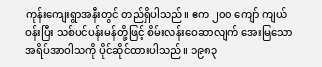ကုန်းကျေးရွာအနီးတွင် တည်ရှိပါသည်။ ဧက ၂၀၀ ကျော် ကျယ်ဝန်းပြီး သစ်ပင်ပန်းမန်တို့ဖြင့် စိမ်းလန်းဝေဆာလျက် အေးမြသောအရိပ်အာဝါသကို ပိုင်ဆိုင်ထားပါသည်။ ၁၉၈၃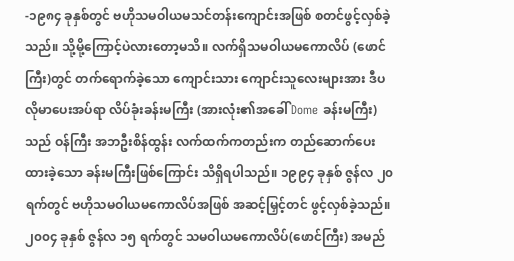-၁၉၈၄ ခုနှစ်တွင် ဗဟိုသမဝါယမသင်တန်းကျောင်းအဖြစ် စတင်ဖွင့်လှစ်ခဲ့သည်။ သို့မို့ကြောင့်ပဲလားတော့မသိ။ လက်ရှိသမဝါယမကောလိပ် (ဖောင်ကြီး)တွင် တက်ရောက်ခဲ့သော ကျောင်းသား ကျောင်းသူလေးများအား ဒီပလိုမာပေးအပ်ရာ လိပ်ခုံးခန်းမကြီး (အားလုံး၏အခေါ် Dome ခန်းမကြီး)သည် ဝန်ကြီး အဘဦးစိန်ထွန်း လက်ထက်ကတည်းက တည်ဆောက်ပေးထားခဲ့သော ခန်းမကြီးဖြစ်ကြောင်း သိရှိရပါသည်။ ၁၉၉၄ ခုနှစ် ဇွန်လ ၂၀ ရက်တွင် ဗဟိုသမဝါယမကောလိပ်အဖြစ် အဆင့်မြှင့်တင် ဖွင့်လှစ်ခဲ့သည်။ ၂၀၀၄ ခုနှစ် ဇွန်လ ၁၅ ရက်တွင် သမဝါယမကောလိပ်(ဖောင်ကြီး) အမည်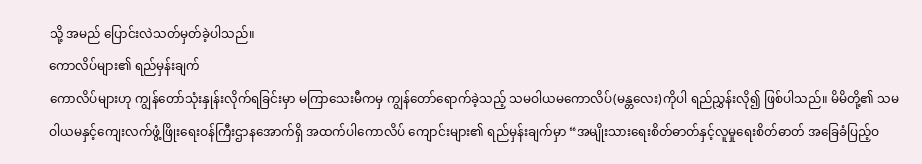သို့ အမည် ပြောင်းလဲသတ်မှတ်ခဲ့ပါသည်။
ကောလိပ်များ၏ ရည်မှန်းချက်
ကောလိပ်များဟု ကျွန်တော်သုံးနှုန်းလိုက်ရခြင်းမှာ မကြာသေးမီကမှ ကျွန်တော်ရောက်ခဲ့သည့် သမဝါယမကောလိပ်(မန္တလေး)ကိုပါ ရည်ညွှန်းလို၍ ဖြစ်ပါသည်။ မိမိတို့၏ သမဝါယမနှင့်ကျေးလက်ဖွံ့ဖြိုးရေးဝန်ကြီးဌာနအောက်ရှိ အထက်ပါကောလိပ် ကျောင်းများ၏ ရည်မှန်းချက်မှာ “အမျိုးသားရေးစိတ်ဓာတ်နှင့်လူမှုရေးစိတ်ဓာတ် အခြေခံပြည့်ဝ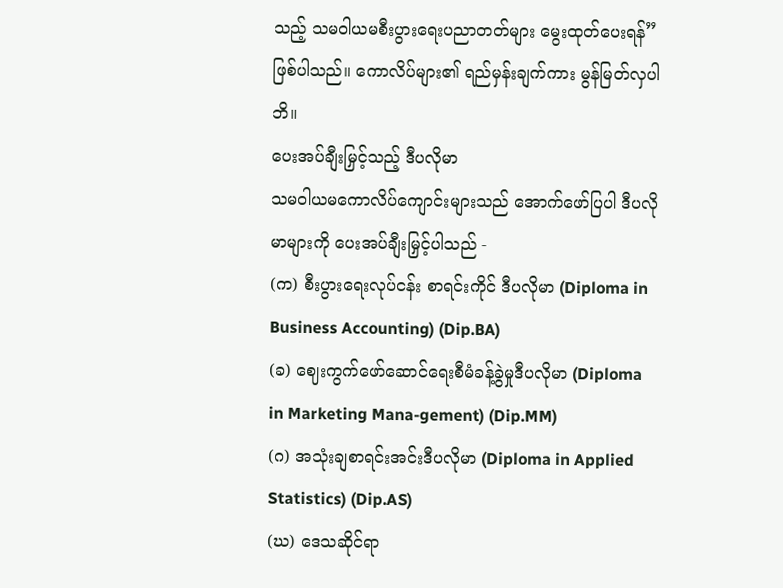သည့် သမဝါယမစီးပွားရေးပညာတတ်များ မွေးထုတ်ပေးရန်” ဖြစ်ပါသည်။ ကောလိပ်များ၏ ရည်မှန်းချက်ကား မွန်မြတ်လှပါဘိ။
ပေးအပ်ချီးမြှင့်သည့် ဒီပလိုမာ
သမဝါယမကောလိပ်ကျောင်းများသည် အောက်ဖော်ပြပါ ဒီပလိုမာများကို ပေးအပ်ချီးမြှင့်ပါသည် -
(က) စီးပွားရေးလုပ်ငန်း စာရင်းကိုင် ဒီပလိုမာ (Diploma in Business Accounting) (Dip.BA)
(ခ) ဈေးကွက်ဖော်ဆောင်ရေးစီမံခန့်ခွဲမှုဒီပလိုမာ (Diploma in Marketing Mana-gement) (Dip.MM)
(ဂ) အသုံးချစာရင်းအင်းဒီပလိုမာ (Diploma in Applied Statistics) (Dip.AS)
(ဃ) ဒေသဆိုင်ရာ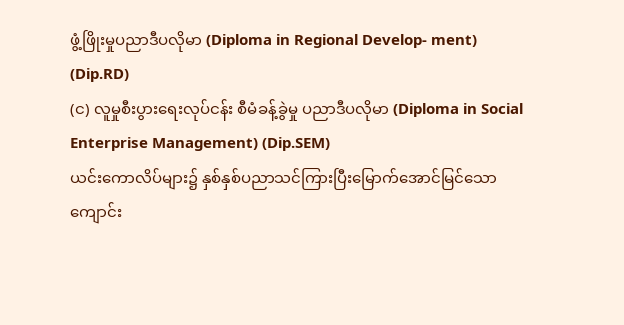ဖွံ့ဖြိုးမှုပညာဒီပလိုမာ (Diploma in Regional Develop- ment) (Dip.RD)
(င) လူမှုစီးပွားရေးလုပ်ငန်း စီမံခန့်ခွဲမှု ပညာဒီပလိုမာ (Diploma in Social Enterprise Management) (Dip.SEM)
ယင်းကောလိပ်များ၌ နှစ်နှစ်ပညာသင်ကြားပြီးမြောက်အောင်မြင်သော ကျောင်း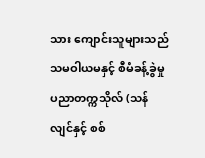သား ကျောင်းသူများသည် သမဝါယမနှင့် စီမံခန့်ခွဲမှုပညာတက္ကသိုလ် (သန်လျင်နှင့် စစ်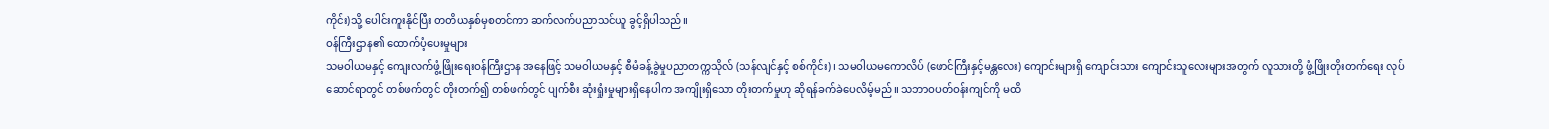ကိုင်း)သို့ ပေါင်းကူးနိုင်ပြီး တတိယနှစ်မှစတင်ကာ ဆက်လက်ပညာသင်ယူ ခွင့်ရှိပါသည်။
ဝန်ကြီးဌာန၏ ထောက်ပံ့ပေးမှုများ
သမဝါယမနှင့် ကျေးလက်ဖွံ့ဖြိုးရေးဝန်ကြီးဌာန အနေဖြင့် သမဝါယမနှင့် စီမံခန့်ခွဲမှုပညာတက္ကသိုလ် (သန်လျင်နှင့် စစ်ကိုင်း)၊ သမဝါယမကောလိပ် (ဖောင်ကြီးနှင့်မန္တလေး) ကျောင်းများရှိ ကျောင်းသား ကျောင်းသူလေးများအတွက် လူသားတို့ ဖွံ့ဖြိုးတိုးတက်ရေး လုပ်ဆောင်ရာတွင် တစ်ဖက်တွင် တိုးတက်၍ တစ်ဖက်တွင် ပျက်စီး ဆုံးရှုံးမှုများရှိနေပါက အကျိုးရှိသော တိုးတက်မှုဟု ဆိုရန်ခက်ခဲပေလိမ့်မည်။ သဘာဝပတ်ဝန်းကျင်ကို မထိ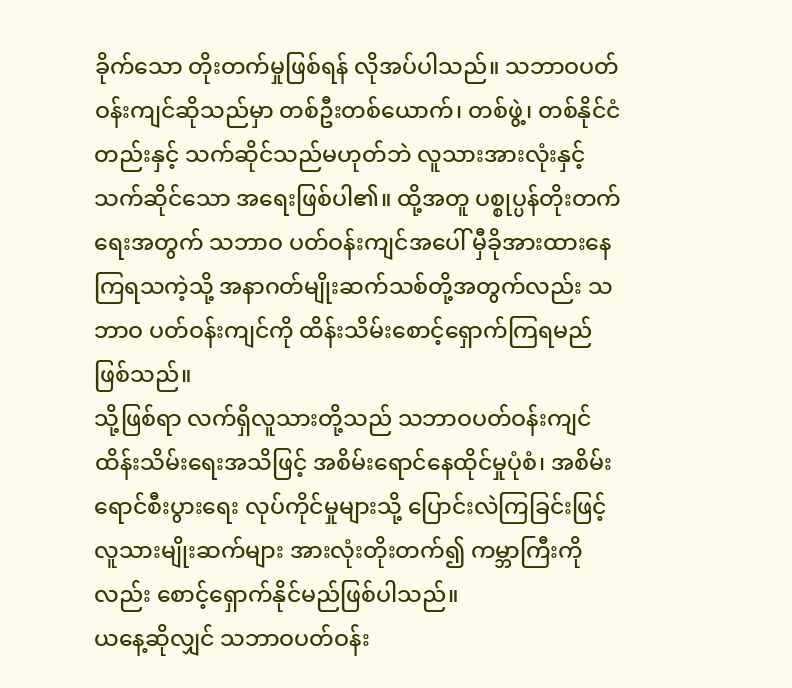ခိုက်သော တိုးတက်မှုဖြစ်ရန် လိုအပ်ပါသည်။ သဘာဝပတ်ဝန်းကျင်ဆိုသည်မှာ တစ်ဦးတစ်ယောက်၊ တစ်ဖွဲ့၊ တစ်နိုင်ငံတည်းနှင့် သက်ဆိုင်သည်မဟုတ်ဘဲ လူသားအားလုံးနှင့် သက်ဆိုင်သော အရေးဖြစ်ပါ၏။ ထို့အတူ ပစ္စုပ္ပန်တိုးတက်ရေးအတွက် သဘာဝ ပတ်ဝန်းကျင်အပေါ် မှီခိုအားထားနေကြရသကဲ့သို့ အနာဂတ်မျိုးဆက်သစ်တို့အတွက်လည်း သဘာဝ ပတ်ဝန်းကျင်ကို ထိန်းသိမ်းစောင့်ရှောက်ကြရမည်ဖြစ်သည်။
သို့ဖြစ်ရာ လက်ရှိလူသားတို့သည် သဘာဝပတ်ဝန်းကျင်ထိန်းသိမ်းရေးအသိဖြင့် အစိမ်းရောင်နေထိုင်မှုပုံစံ၊ အစိမ်းရောင်စီးပွားရေး လုပ်ကိုင်မှုများသို့ ပြောင်းလဲကြခြင်းဖြင့် လူသားမျိုးဆက်များ အားလုံးတိုးတက်၍ ကမ္ဘာကြီးကိုလည်း စောင့်ရှောက်နိုင်မည်ဖြစ်ပါသည်။
ယနေ့ဆိုလျှင် သဘာဝပတ်ဝန်း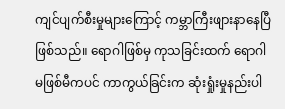ကျင်ပျက်စီးမှုများကြောင့် ကမ္ဘာကြီးဖျားနာနေပြီဖြစ်သည်။ ရောဂါဖြစ်မှ ကုသခြင်းထက် ရောဂါမဖြစ်မီကပင် ကာကွယ်ခြင်းက ဆုံးရှုံးမှုနည်းပါ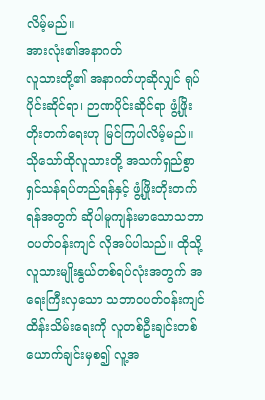လိမ့်မည်။
အားလုံး၏အနာဂတ်
လူသားတို့၏ အနာဂတ်ဟုဆိုလျှင် ရုပ်ပိုင်းဆိုင်ရာ၊ ဉာဏပိုင်းဆိုင်ရာ ဖွံ့ဖြိုးတိုးတက်ရေးဟု မြင်ကြပါလိမ့်မည်။ သိုသော်ထိုလူသားတို့ အသက်ရှည်စွာ ရှင်သန်ရပ်တည်ရန်နှင့် ဖွံ့ဖြိုးတိုးတက်ရန်အတွက် ဆိုပါမူကျန်းမာသောသဘာဝပတ်ဝန်းကျင် လိုအပ်ပါသည်။ ထိုသို့ လူသားမျိုးနွယ်တစ်ရပ်လုံးအတွက် အရေးကြီးလှသော သဘာဝပတ်ဝန်းကျင်ထိန်းသိမ်းရေးကို လူတစ်ဦးချင်းတစ်ယောက်ချင်းမှစ၍ လူ့အ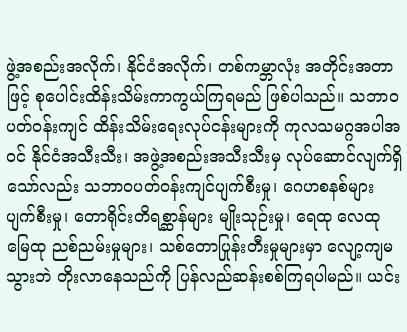ဖွဲ့အစည်းအလိုက်၊ နိုင်ငံအလိုက်၊ တစ်ကမ္ဘာလုံး အတိုင်းအတာဖြင့် စုပေါင်းထိန်းသိမ်းကာကွယ်ကြရမည် ဖြစ်ပါသည်။ သဘာဝပတ်ဝန်းကျင် ထိန်းသိမ်းရေးလုပ်ငန်းများကို ကုလသမဂ္ဂအပါအဝင် နိုင်ငံအသီးသီး၊ အဖွဲ့အစည်းအသီးသီးမှ လုပ်ဆောင်လျက်ရှိသော်လည်း သဘာဝပတ်ဝန်းကျင်ပျက်စီးမှု၊ ဂေဟစနစ်များပျက်စီးမှု၊ တောရိုင်းတိရစ္ဆာန်များ မျိုးသုဉ်းမှု၊ ရေထု လေထု မြေထု ညစ်ညမ်းမှုများ၊ သစ်တောပြုန်းတီးမှုများမှာ လျော့ကျမသွားဘဲ တိုးလာနေသည်ကို ပြန်လည်ဆန်းစစ်ကြရပါမည်။ ယင်း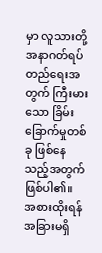မှာ လူသားတို့အနာဂတ်ရပ်တည်ရေးအတွက် ကြီးမားသော ခြိမ်းခြောက်မှုတစ်ခု ဖြစ်နေသည့်အတွက်ဖြစ်ပါ၏။
အစားထိုးရန် အခြားမရှိ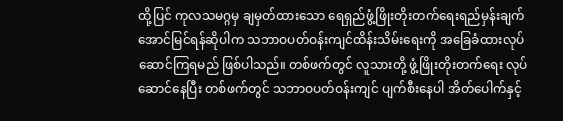ထို့ပြင် ကုလသမဂ္ဂမှ ချမှတ်ထားသော ရေရှည်ဖွံ့ဖြိုးတိုးတက်ရေးရည်မှန်းချက် အောင်မြင်ရန်ဆိုပါက သဘာဝပတ်ဝန်းကျင်ထိန်းသိမ်းရေးကို အခြေခံထားလုပ်ဆောင်ကြရမည် ဖြစ်ပါသည်။ တစ်ဖက်တွင် လူသားတို့ ဖွံ့ဖြိုးတိုးတက်ရေး လုပ်ဆောင်နေပြီး တစ်ဖက်တွင် သဘာဝပတ်ဝန်းကျင် ပျက်စီးနေပါ အိတ်ပေါက်နှင့်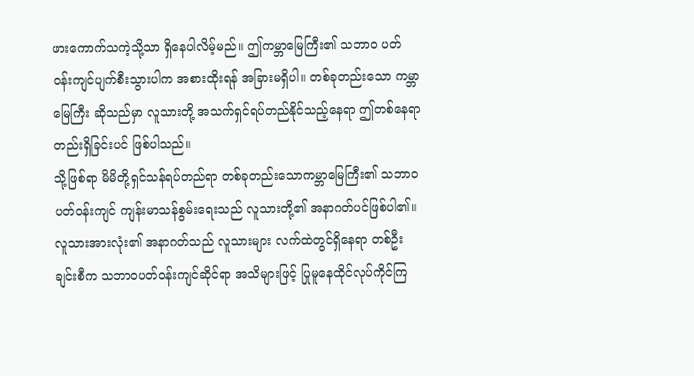ဖားကောက်သကဲ့သို့သာ ရှိနေပါလိမ့်မည်။ ဤကမ္ဘာမြေကြီး၏ သဘာဝ ပတ်ဝန်းကျင်ပျက်စီးသွားပါက အစားထိုးရန် အခြားမရှိပါ။ တစ်ခုတည်းသော ကမ္ဘာမြေကြီး ဆိုသည်မှာ လူသားတို့ အသက်ရှင်ရပ်တည်နိုင်သည့်နေရာ ဤတစ်နေရာတည်းရှိခြင်းပင် ဖြစ်ပါသည်။
သို့ဖြစ်ရာ မိမိတို့ရှင်သန်ရပ်တည်ရာ တစ်ခုတည်းသောကမ္ဘာမြေကြီး၏ သဘာဝပတ်ဝန်းကျင် ကျန်းမာသန်စွမ်းရေးသည် လူသားတို့၏ အနာဂတ်ပင်ဖြစ်ပါ၏။ လူသားအားလုံး၏ အနာဂတ်သည် လူသားများ လက်ထဲတွင်ရှိနေရာ တစ်ဦးချင်းစီက သဘာဝပတ်ဝန်းကျင်ဆိုင်ရာ အသိများဖြင့် ပြုမူနေထိုင်လုပ်ကိုင်ကြ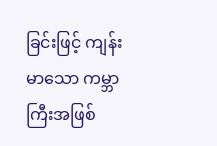ခြင်းဖြင့် ကျန်းမာသော ကမ္ဘာကြီးအဖြစ်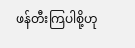ဖန်တီးကြပါစို့ဟု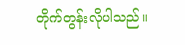တိုက်တွန်းလိုပါသည်။